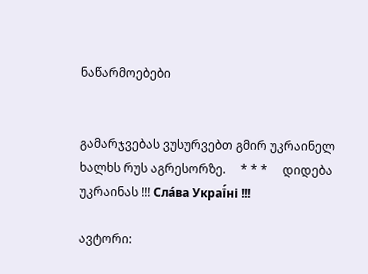ნაწარმოებები


გამარჯვებას ვუსურვებთ გმირ უკრაინელ ხალხს რუს აგრესორზე.     * * *     დიდება უკრაინას !!! Сла́ва Украї́ні !!!

ავტორი: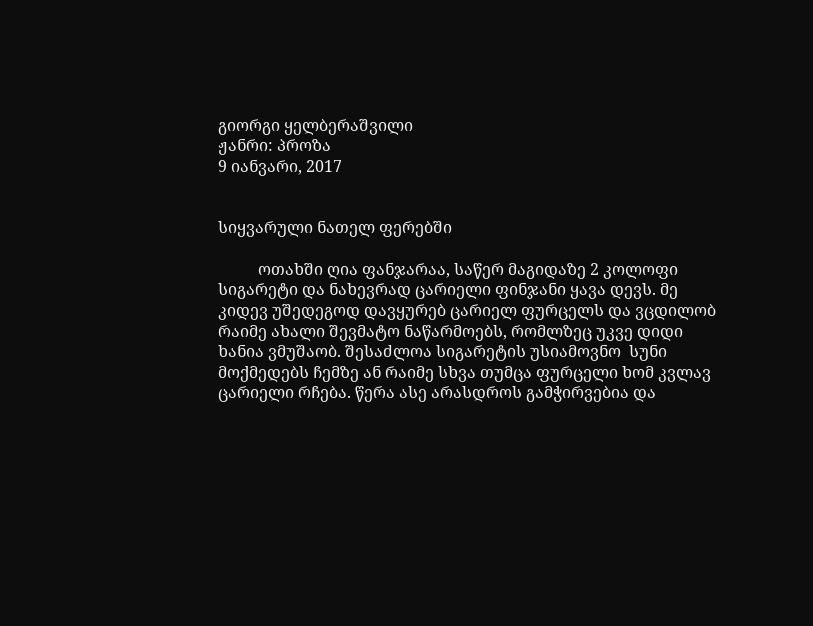გიორგი ყელბერაშვილი
ჟანრი: პროზა
9 იანვარი, 2017


სიყვარული ნათელ ფერებში

          ოთახში ღია ფანჯარაა, საწერ მაგიდაზე 2 კოლოფი სიგარეტი და ნახევრად ცარიელი ფინჯანი ყავა დევს. მე კიდევ უშედეგოდ დავყურებ ცარიელ ფურცელს და ვცდილობ რაიმე ახალი შევმატო ნაწარმოებს, რომლზეც უკვე დიდი ხანია ვმუშაობ. შესაძლოა სიგარეტის უსიამოვნო  სუნი მოქმედებს ჩემზე ან რაიმე სხვა თუმცა ფურცელი ხომ კვლავ ცარიელი რჩება. წერა ასე არასდროს გამჭირვებია და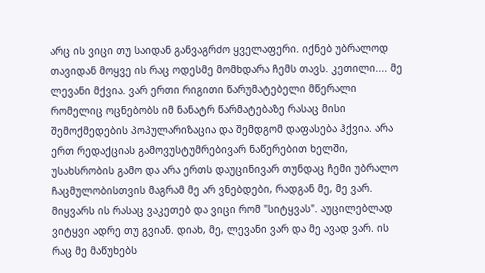არც ის ვიცი თუ საიდან განვაგრძო ყველაფერი. იქნებ უბრალოდ თავიდან მოყვე ის რაც ოდესმე მომხდარა ჩემს თავს. კეთილი.... მე ლევანი მქვია. ვარ ერთი რიგითი წარუმატებელი მწერალი რომელიც ოცნებობს იმ ნანატრ წარმატებაზე რასაც მისი შემოქმედების პოპულარიზაცია და შემდგომ დაფასება ჰქვია. არა ერთ რედაქციას გამოვუსტუმრებივარ ნაწერებით ხელში, უსახსრობის გამო და არა ერთს დაუცინივარ თუნდაც ჩემი უბრალო ჩაცმულობისთვის მაგრამ მე არ ვნებდები, რადგან მე, მე ვარ. მიყვარს ის რასაც ვაკეთებ და ვიცი რომ "სიტყვას". აუცილებლად ვიტყვი ადრე თუ გვიან. დიახ, მე, ლევანი ვარ და მე ავად ვარ. ის რაც მე მაწუხებს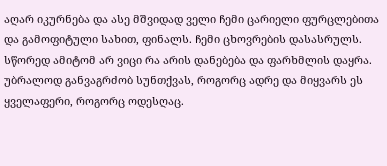აღარ იკურნება და ასე მშვიდად ველი ჩემი ცარიელი ფურცლებითა და გამოფიტული სახით, ფინალს. ჩემი ცხოვრების დასასრულს. სწორედ ამიტომ არ ვიცი რა არის დანებება და ფარხმლის დაყრა. უბრალოდ განვაგრძობ სუნთქვას, როგორც ადრე და მიყვარს ეს ყველაფერი, როგორც ოდესღაც.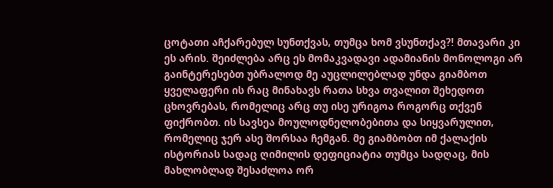ცოტათი აჩქარებულ სუნთქვას, თუმცა ხომ ვსუნთქავ?! მთავარი კი ეს არის. შეიძლება არც ეს მომაკვადავი ადამიანის მონოლოგი არ გაინტერესებთ უბრალოდ მე აუცლილებლად უნდა გიამბოთ ყველაფერი ის რაც მინახავს რათა სხვა თვალით შეხედოთ ცხოვრებას, რომელიც არც თუ ისე ურიგოა როგორც თქვენ ფიქრობთ. ის სავსეა მოულოდნელობებითა და სიყვარულით, რომელიც ჯერ ასე შორსაა ჩემგან. მე გიამბობთ იმ ქალაქის ისტორიას სადაც ღიმილის დეფიციატია თუმცა სადღაც, მის მახლობლად შესაძლოა ორ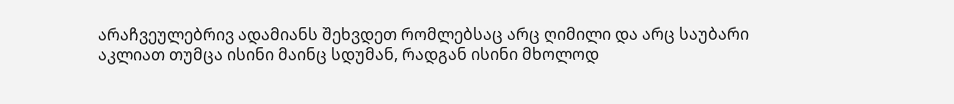არაჩვეულებრივ ადამიანს შეხვდეთ რომლებსაც არც ღიმილი და არც საუბარი აკლიათ თუმცა ისინი მაინც სდუმან, რადგან ისინი მხოლოდ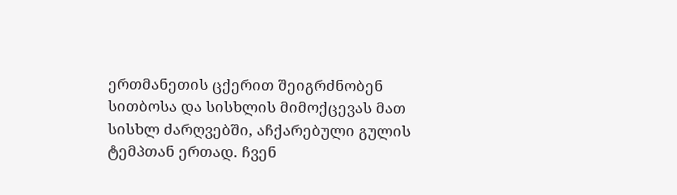ერთმანეთის ცქერით შეიგრძნობენ სითბოსა და სისხლის მიმოქცევას მათ სისხლ ძარღვებში, აჩქარებული გულის ტემპთან ერთად. ჩვენ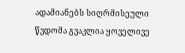ადამიანებს სიღრმისეული წვდომა გვაკლია ყოველივე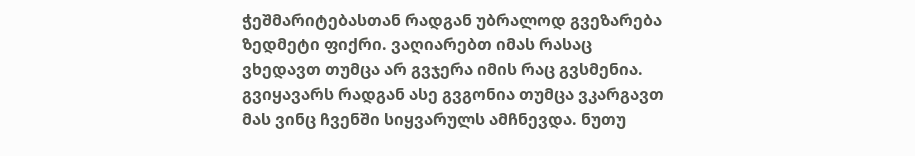ჭეშმარიტებასთან რადგან უბრალოდ გვეზარება ზედმეტი ფიქრი. ვაღიარებთ იმას რასაც ვხედავთ თუმცა არ გვჯერა იმის რაც გვსმენია. გვიყავარს რადგან ასე გვგონია თუმცა ვკარგავთ მას ვინც ჩვენში სიყვარულს ამჩნევდა. ნუთუ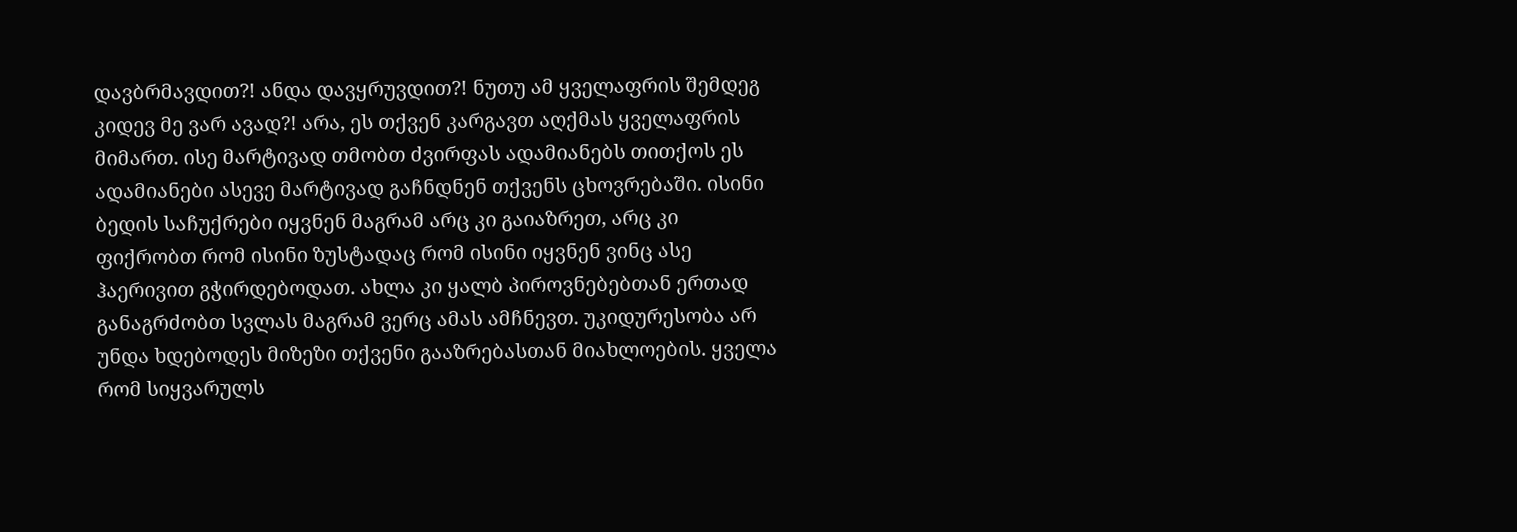დავბრმავდით?! ანდა დავყრუვდით?! ნუთუ ამ ყველაფრის შემდეგ კიდევ მე ვარ ავად?! არა, ეს თქვენ კარგავთ აღქმას ყველაფრის მიმართ. ისე მარტივად თმობთ ძვირფას ადამიანებს თითქოს ეს ადამიანები ასევე მარტივად გაჩნდნენ თქვენს ცხოვრებაში. ისინი ბედის საჩუქრები იყვნენ მაგრამ არც კი გაიაზრეთ, არც კი ფიქრობთ რომ ისინი ზუსტადაც რომ ისინი იყვნენ ვინც ასე ჰაერივით გჭირდებოდათ. ახლა კი ყალბ პიროვნებებთან ერთად განაგრძობთ სვლას მაგრამ ვერც ამას ამჩნევთ. უკიდურესობა არ უნდა ხდებოდეს მიზეზი თქვენი გააზრებასთან მიახლოების. ყველა რომ სიყვარულს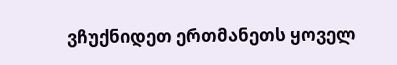ვჩუქნიდეთ ერთმანეთს ყოველ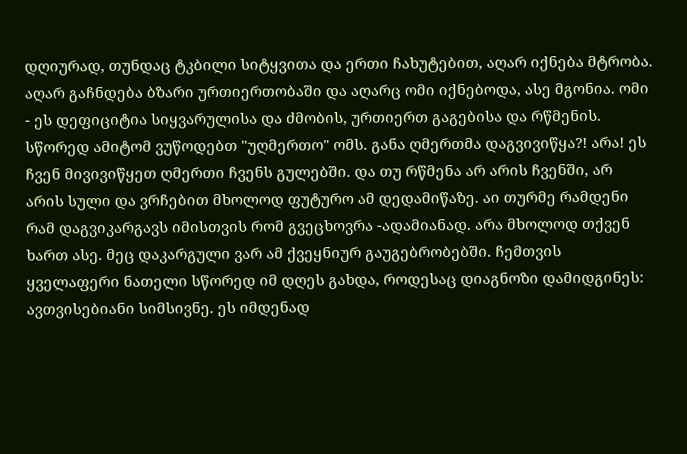დღიურად, თუნდაც ტკბილი სიტყვითა და ერთი ჩახუტებით, აღარ იქნება მტრობა. აღარ გაჩნდება ბზარი ურთიერთობაში და აღარც ომი იქნებოდა, ასე მგონია. ომი - ეს დეფიციტია სიყვარულისა და ძმობის, ურთიერთ გაგებისა და რწმენის. სწორედ ამიტომ ვუწოდებთ "უღმერთო" ომს. განა ღმერთმა დაგვივიწყა?! არა! ეს ჩვენ მივივიწყეთ ღმერთი ჩვენს გულებში. და თუ რწმენა არ არის ჩვენში, არ არის სული და ვრჩებით მხოლოდ ფუტურო ამ დედამიწაზე. აი თურმე რამდენი რამ დაგვიკარგავს იმისთვის რომ გვეცხოვრა -ადამიანად. არა მხოლოდ თქვენ ხართ ასე. მეც დაკარგული ვარ ამ ქვეყნიურ გაუგებრობებში. ჩემთვის ყველაფერი ნათელი სწორედ იმ დღეს გახდა, როდესაც დიაგნოზი დამიდგინეს: ავთვისებიანი სიმსივნე. ეს იმდენად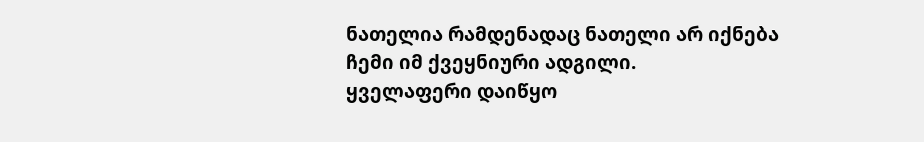ნათელია რამდენადაც ნათელი არ იქნება ჩემი იმ ქვეყნიური ადგილი.
ყველაფერი დაიწყო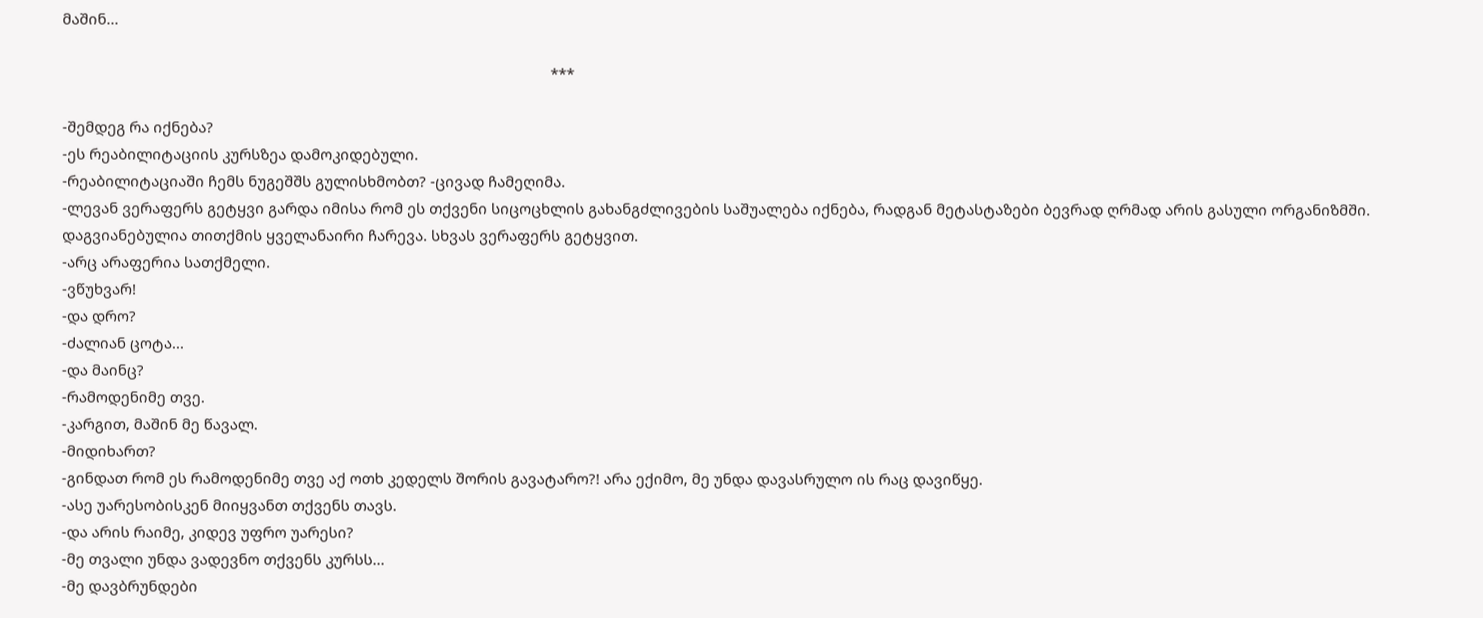მაშინ...

                                                                                                                          ***

-შემდეგ რა იქნება?
-ეს რეაბილიტაციის კურსზეა დამოკიდებული.
-რეაბილიტაციაში ჩემს ნუგეშშს გულისხმობთ? -ცივად ჩამეღიმა.
-ლევან ვერაფერს გეტყვი გარდა იმისა რომ ეს თქვენი სიცოცხლის გახანგძლივების საშუალება იქნება, რადგან მეტასტაზები ბევრად ღრმად არის გასული ორგანიზმში. დაგვიანებულია თითქმის ყველანაირი ჩარევა. სხვას ვერაფერს გეტყვით.
-არც არაფერია სათქმელი.
-ვწუხვარ!
-და დრო?
-ძალიან ცოტა...
-და მაინც?
-რამოდენიმე თვე.
-კარგით, მაშინ მე წავალ.
-მიდიხართ?
-გინდათ რომ ეს რამოდენიმე თვე აქ ოთხ კედელს შორის გავატარო?! არა ექიმო, მე უნდა დავასრულო ის რაც დავიწყე.
-ასე უარესობისკენ მიიყვანთ თქვენს თავს.
-და არის რაიმე, კიდევ უფრო უარესი?
-მე თვალი უნდა ვადევნო თქვენს კურსს...
-მე დავბრუნდები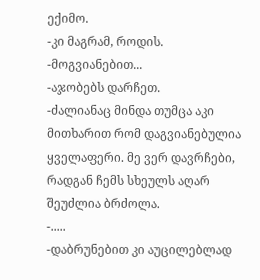ექიმო.
-კი მაგრამ, როდის.
-მოგვიანებით...
-აჯობებს დარჩეთ.
-ძალიანაც მინდა თუმცა აკი მითხარით რომ დაგვიანებულია ყველაფერი. მე ვერ დავრჩები, რადგან ჩემს სხეულს აღარ შეუძლია ბრძოლა.
-.....
-დაბრუნებით კი აუცილებლად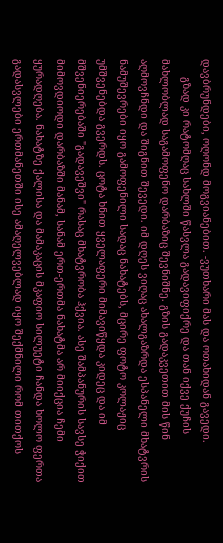დავბრუნდები, ოღონდ მოგვიანებით. -ვუთხარი მას და ოთახიდან გავედი.
      გზად კი რატომღაც სახლში წასვლა გადავიფიქრე და თან იქვე ქუჩის მახლობლად საგამოფენო დარბაზიც შევნიშნე. გზის გადაკვეთით მის წინ აღმოვჩნდი და შიგნით შევედი. იმ დღეს ვიღაც ახალგაზრდა ესპანელი მხატვრის ნამუშევრები იყო გამოფენილი სადაც ნახატებს, მცირე ფოტო კოლაჟიც უმშვენებდა გვერდს. ცოტა ხნით ყველაფერი მიმავიწყდა კიდეც და იმ მშვენიერებაში "გადავეშვი" რასაც მხატვრობა ჰქვია. ასე შამპანურის სავსე ჭიქით მიმოვდიოდი დარბაზში მანამ, სანამ ერთ-ერთმა ნახატმა არ მიიქცია ჩემი ყურადღება. ნახატზე ქალისა და მამაკაცის მკაფიო სილუეტი ჩანდა ხოლო ფერთა გადასვლები ერთმანეთში ისე ამაღელვებლად იყო შექმნილი რომ თითქოს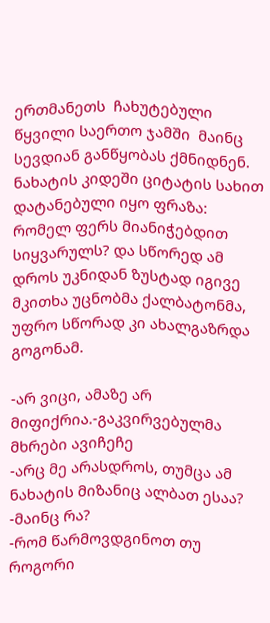ერთმანეთს  ჩახუტებული წყვილი საერთო ჯამში  მაინც სევდიან განწყობას ქმნიდნენ. ნახატის კიდეში ციტატის სახით დატანებული იყო ფრაზა: რომელ ფერს მიანიჭებდით სიყვარულს? და სწორედ ამ დროს უკნიდან ზუსტად იგივე მკითხა უცნობმა ქალბატონმა, უფრო სწორად კი ახალგაზრდა გოგონამ.

-არ ვიცი, ამაზე არ მიფიქრია.-გაკვირვებულმა მხრები ავიჩეჩე
-არც მე არასდროს, თუმცა ამ ნახატის მიზანიც ალბათ ესაა?
-მაინც რა?
-რომ წარმოვდგინოთ თუ როგორი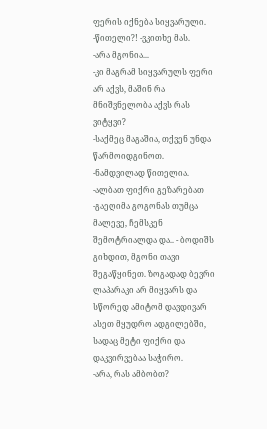ფერის იქნება სიყვარული.
-წითელი?! -ვკითხე მას.
-არა მგონია...
-კი მაგრამ სიყვარულს ფერი არ აქვს, მაშინ რა მნიშვნელობა აქვს რას ვიტყვი?
-საქმეც მაგაშია, თქვენ უნდა წარმოიდგინოთ.
-ნამდვილად წითელია.
-ალბათ ფიქრი გეზარებათ -გაეღიმა გოგონას თუმცა მალევე, ჩემსკენ შემოტრიალდა და.. - ბოდიშს გიხდით, მგონი თავი შეგაწყინეთ. ზოგადად ბევრი ლაპარაკი არ მიყვარს და სწორედ ამიტომ დავდივარ ასეთ მყუდრო ადგილებში, სადაც მეტი ფიქრი და დაკვირვებაა საჭირო.
-არა, რას ამბობთ?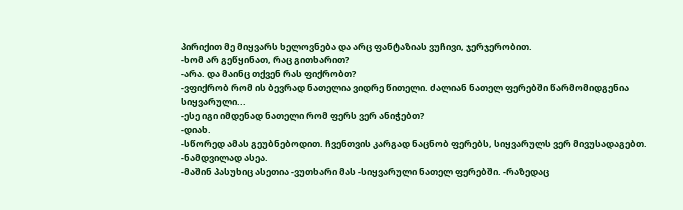პირიქით მე მიყვარს ხელოვნება და არც ფანტაზიას ვუჩივი, ჯერჯერობით.
-ხომ არ გეწყინათ, რაც გითხარით?
-არა. და მაინც თქვენ რას ფიქრობთ?
-ვფიქრობ რომ ის ბევრად ნათელია ვიდრე წითელი. ძალიან ნათელ ფერებში წარმომიდგენია სიყვარული...
-ესე იგი იმდენად ნათელი რომ ფერს ვერ ანიჭებთ?
-დიახ.
-სწორედ ამას გეუბნებოდით. ჩვენთვის კარგად ნაცნობ ფერებს, სიყვარულს ვერ მივუსადაგებთ.
-ნამდვილად ასეა.
-მაშინ პასუხიც ასეთია -ვუთხარი მას -სიყვარული ნათელ ფერებში. -რაზედაც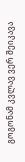გოგონამ კვლავ ვერ შეიკავა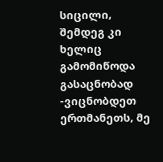სიცილი, შემდეგ კი ხელიც გამომიწოდა გასაცნობად -ვიცნობდეთ ერთმანეთს, მე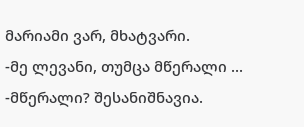მარიამი ვარ, მხატვარი.
-მე ლევანი, თუმცა მწერალი ...
-მწერალი? შესანიშნავია.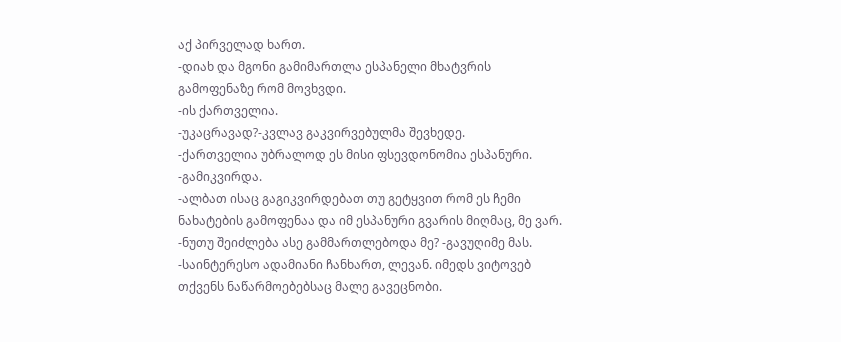აქ პირველად ხართ.
-დიახ და მგონი გამიმართლა ესპანელი მხატვრის გამოფენაზე რომ მოვხვდი.
-ის ქართველია.
-უკაცრავად?-კვლავ გაკვირვებულმა შევხედე.
-ქართველია უბრალოდ ეს მისი ფსევდონომია ესპანური.
-გამიკვირდა.
-ალბათ ისაც გაგიკვირდებათ თუ გეტყვით რომ ეს ჩემი ნახატების გამოფენაა და იმ ესპანური გვარის მიღმაც, მე ვარ.
-ნუთუ შეიძლება ასე გამმართლებოდა მე? -გავუღიმე მას.
-საინტერესო ადამიანი ჩანხართ, ლევან. იმედს ვიტოვებ თქვენს ნაწარმოებებსაც მალე გავეცნობი.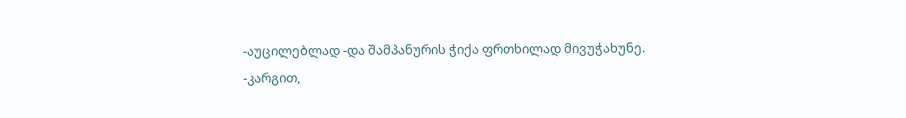-აუცილებლად -და შამპანურის ჭიქა ფრთხილად მივუჭახუნე.
-კარგით,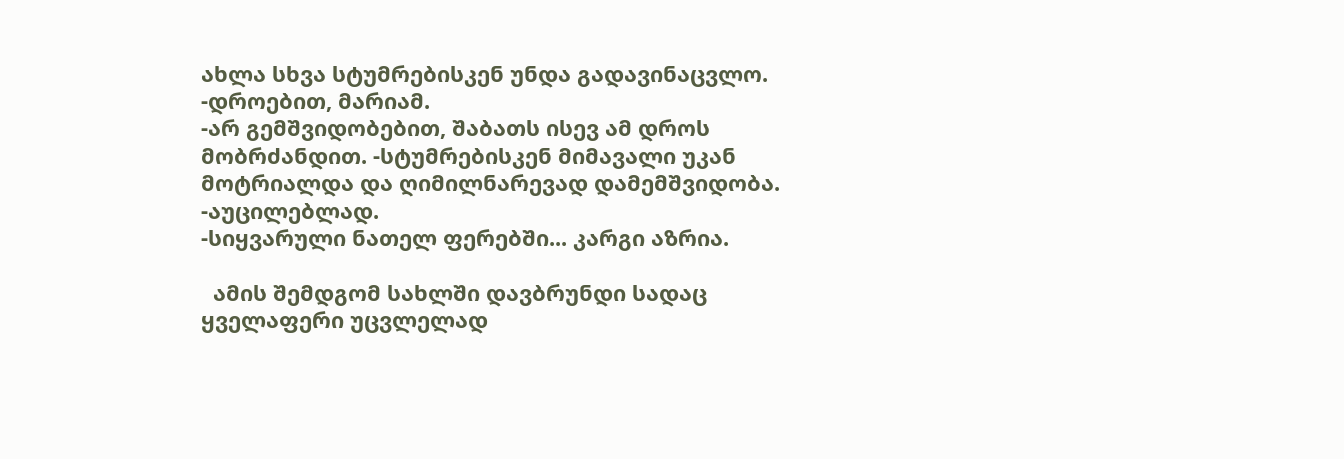ახლა სხვა სტუმრებისკენ უნდა გადავინაცვლო.
-დროებით, მარიამ.
-არ გემშვიდობებით, შაბათს ისევ ამ დროს მობრძანდით. -სტუმრებისკენ მიმავალი უკან მოტრიალდა და ღიმილნარევად დამემშვიდობა.
-აუცილებლად.
-სიყვარული ნათელ ფერებში... კარგი აზრია.

  ამის შემდგომ სახლში დავბრუნდი სადაც ყველაფერი უცვლელად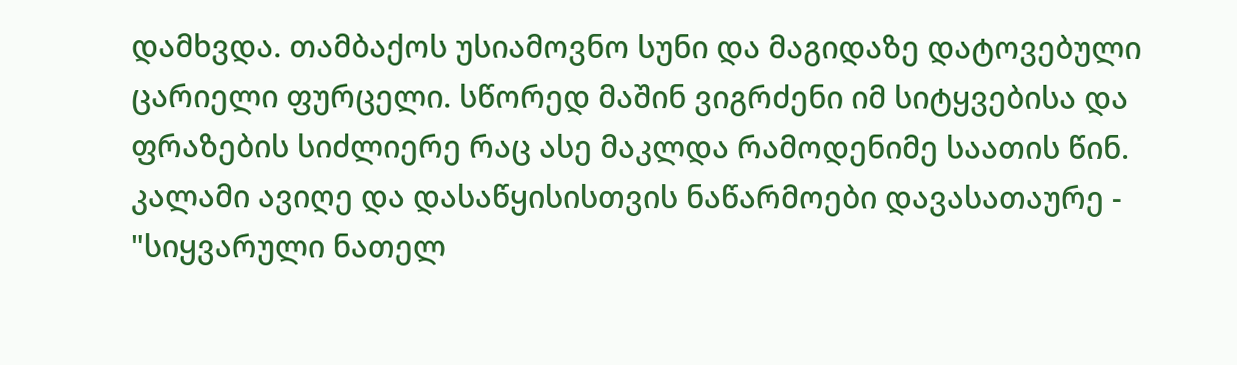დამხვდა. თამბაქოს უსიამოვნო სუნი და მაგიდაზე დატოვებული ცარიელი ფურცელი. სწორედ მაშინ ვიგრძენი იმ სიტყვებისა და ფრაზების სიძლიერე რაც ასე მაკლდა რამოდენიმე საათის წინ. კალამი ავიღე და დასაწყისისთვის ნაწარმოები დავასათაურე - "სიყვარული ნათელ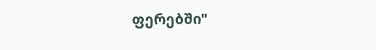ფერებში"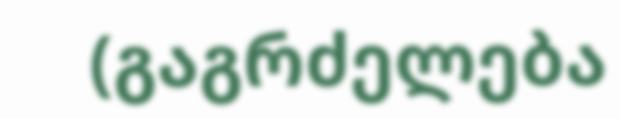(გაგრძელება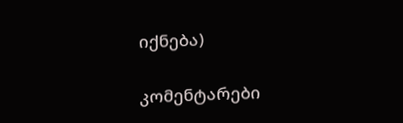იქნება)

კომენტარები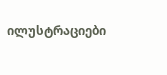ილუსტრაციები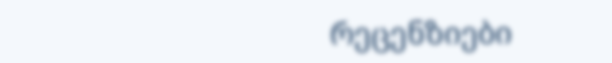რეცენზიები